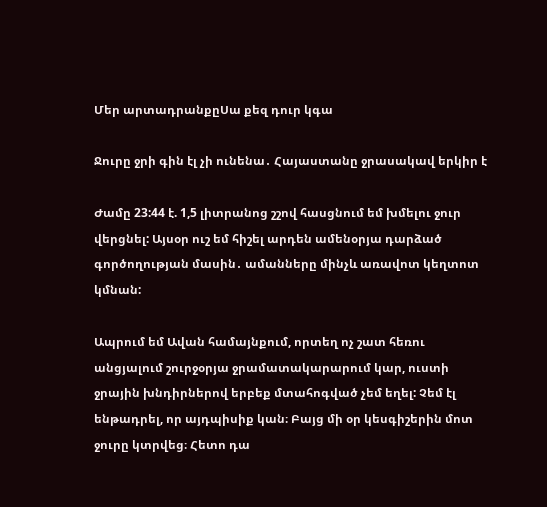Մեր արտադրանքըՍա քեզ դուր կգա

Ջուրը ջրի գին էլ չի ունենա․ Հայաստանը ջրասակավ երկիր է

Ժամը 23:44 է. 1,5 լիտրանոց շշով հասցնում եմ խմելու ջուր վերցնել: Այսօր ուշ եմ հիշել արդեն ամենօրյա դարձած գործողության մասին․ ամանները մինչև առավոտ կեղտոտ կմնան:

Ապրում եմ Ավան համայնքում, որտեղ ոչ շատ հեռու անցյալում շուրջօրյա ջրամատակարարում կար, ուստի ջրային խնդիրներով երբեք մտահոգված չեմ եղել: Չեմ էլ ենթադրել, որ այդպիսիք կան։ Բայց մի օր կեսգիշերին մոտ ջուրը կտրվեց։ Հետո դա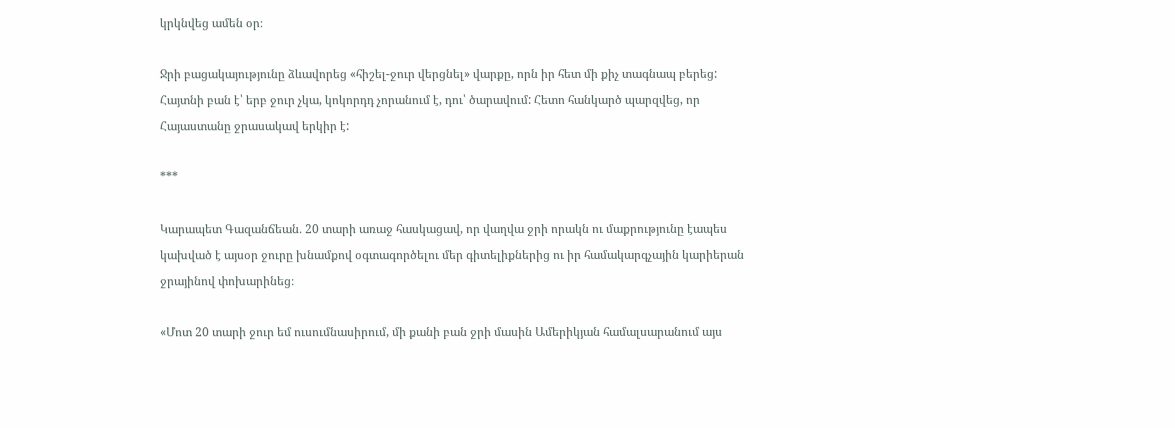կրկնվեց ամեն օր։

Ջրի բացակայությունը ձևավորեց «հիշել-ջուր վերցնել» վարքը, որն իր հետ մի քիչ տագնապ բերեց: Հայտնի բան է՝ երբ ջուր չկա, կոկորդդ չորանում է, դու՝ ծարավում: Հետո հանկարծ պարզվեց, որ Հայաստանը ջրասակավ երկիր է:

***

Կարապետ Գազանճեան․ 20 տարի առաջ հասկացավ, որ վաղվա ջրի որակն ու մաքրությունը էապես կախված է այսօր ջուրը խնամքով օգտագործելու մեր գիտելիքներից ու իր համակարգչային կարիերան ջրայինով փոխարինեց։

«Մոտ 20 տարի ջուր եմ ուսումնասիրում, մի քանի բան ջրի մասին Ամերիկյան համալսարանում այս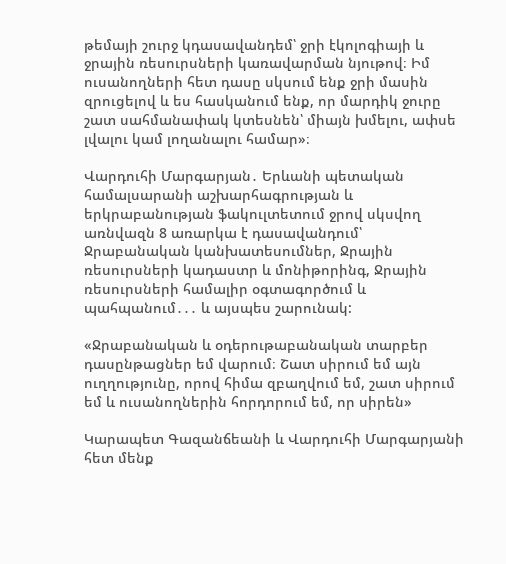թեմայի շուրջ կդասավանդեմ՝ ջրի էկոլոգիայի և ջրային ռեսուրսների կառավարման նյութով։ Իմ ուսանողների հետ դասը սկսում ենք ջրի մասին զրուցելով և ես հասկանում ենք, որ մարդիկ ջուրը շատ սահմանափակ կտեսնեն՝ միայն խմելու, ափսե լվալու կամ լողանալու համար»։

Վարդուհի Մարգարյան․ Երևանի պետական համալսարանի աշխարհագրության և երկրաբանության ֆակուլտետում ջրով սկսվող առնվազն 8 առարկա է դասավանդում՝ Ջրաբանական կանխատեսումներ, Ջրային ռեսուրսների կադաստր և մոնիթորինգ, Ջրային ռեսուրսների համալիր օգտագործում և պահպանում․․․ և այսպես շարունակ:

«Ջրաբանական և օդերութաբանական տարբեր դասընթացներ եմ վարում։ Շատ սիրում եմ այն ուղղությունը, որով հիմա զբաղվում եմ, շատ սիրում եմ և ուսանողներին հորդորում եմ, որ սիրեն»

Կարապետ Գազանճեանի և Վարդուհի Մարգարյանի հետ մենք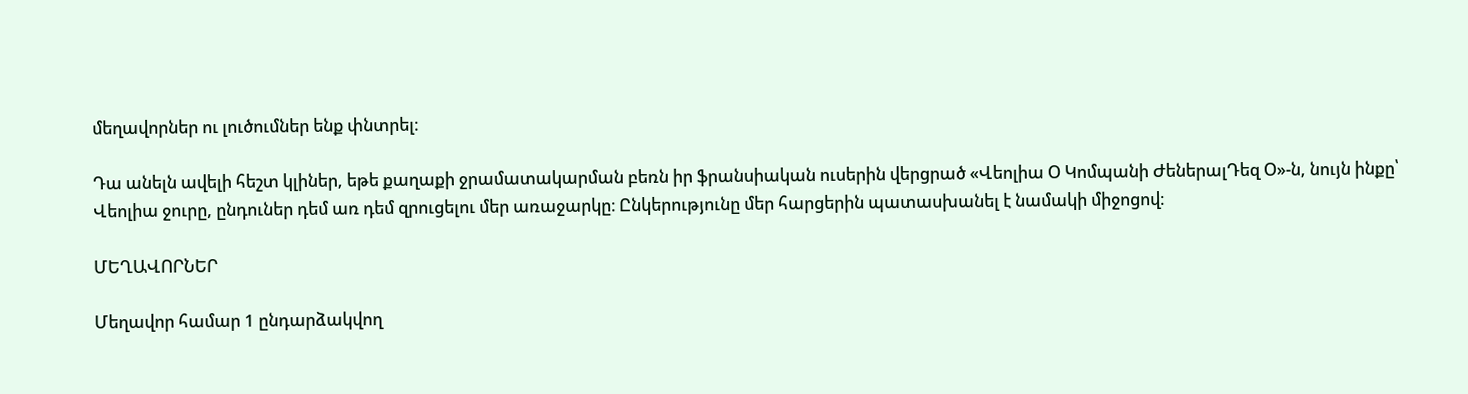մեղավորներ ու լուծումներ ենք փնտրել։

Դա անելն ավելի հեշտ կլիներ, եթե քաղաքի ջրամատակարման բեռն իր ֆրանսիական ուսերին վերցրած «Վեոլիա Օ Կոմպանի ԺեներալԴեզ Օ»-ն, նույն ինքը՝ Վեոլիա ջուրը, ընդուներ դեմ առ դեմ զրուցելու մեր առաջարկը։ Ընկերությունը մեր հարցերին պատասխանել է նամակի միջոցով։

ՄԵՂԱՎՈՐՆԵՐ

Մեղավոր համար 1 ընդարձակվող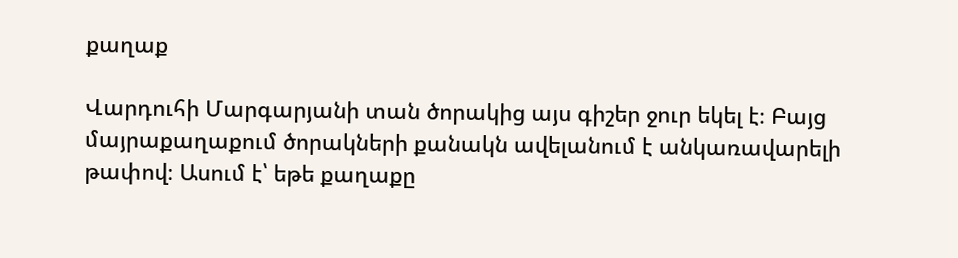քաղաք

Վարդուհի Մարգարյանի տան ծորակից այս գիշեր ջուր եկել է։ Բայց մայրաքաղաքում ծորակների քանակն ավելանում է անկառավարելի թափով։ Ասում է՝ եթե քաղաքը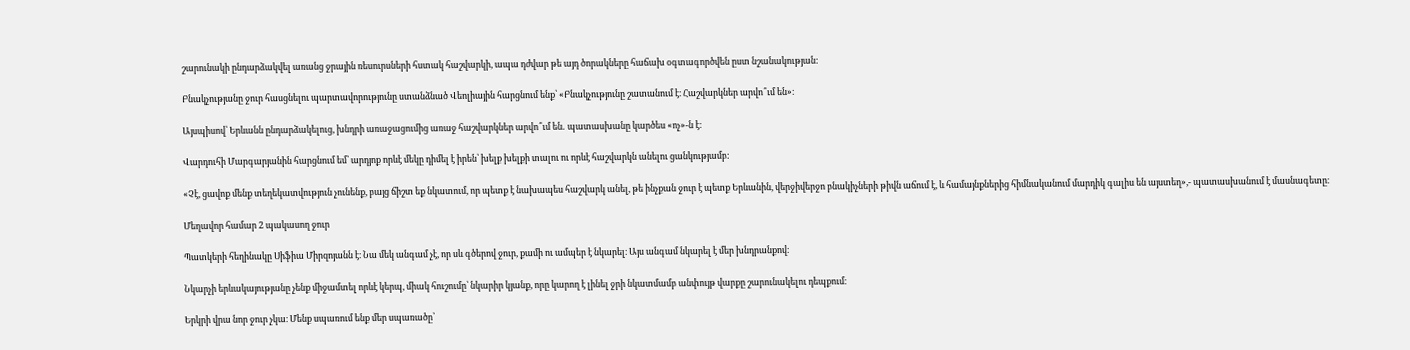շարունակի ընդարձակվել առանց ջրային ռեսուրսների հստակ հաշվարկի, ապա դժվար թե այդ ծորակները հաճախ օգտագործվեն ըստ նշանակության:

Բնակչությանը ջուր հասցնելու պարտավորությունը ստանձնած Վեոլիային հարցնում ենք՝ «Բնակչությունը շատանում է։ Հաշվարկներ արվո՞ւմ են»։

Այսպիսով՝ Երևանն ընդարձակելուց, խնդրի առաջացումից առաջ հաշվարկներ արվո՞ւմ են․ պատասխանը կարծես «ոչ»-ն է։

Վարդուհի Մարգարյանին հարցնում եմ՝ արդյոք որևէ մեկը դիմել է իրեն՝ խելք խելքի տալու ու որևէ հաշվարկն անելու ցանկությամբ:

«Չէ, ցավոք մենք տեղեկատվություն չունենք, բայց ճիշտ եք նկատում, որ պետք է նախապես հաշվարկ անել, թե ինչքան ջուր է պետք Երևանին, վերջիվերջո բնակիչների թիվն աճում է, և համայնքներից հիմնականում մարդիկ գալիս են այստեղ»,- պատասխանում է մասնագետը։

Մեղավոր համար 2 պակասող ջուր

Պատկերի հեղինակը Սիֆիա Միրզոյանն է։ Նա մեկ անգամ չէ, որ սև գծերով ջուր, քամի ու ամպեր է նկարել։ Այս անգամ նկարել է մեր խնդրանքով։

Նկարչի երևակայությանը չենք միջամտել որևէ կերպ, միակ հուշումը՝ նկարիր կյանք, որը կարող է լինել ջրի նկատմամբ անփույթ վարքը շարունակելու դեպքում։

Երկրի վրա նոր ջուր չկա։ Մենք սպառում ենք մեր սպառածը՝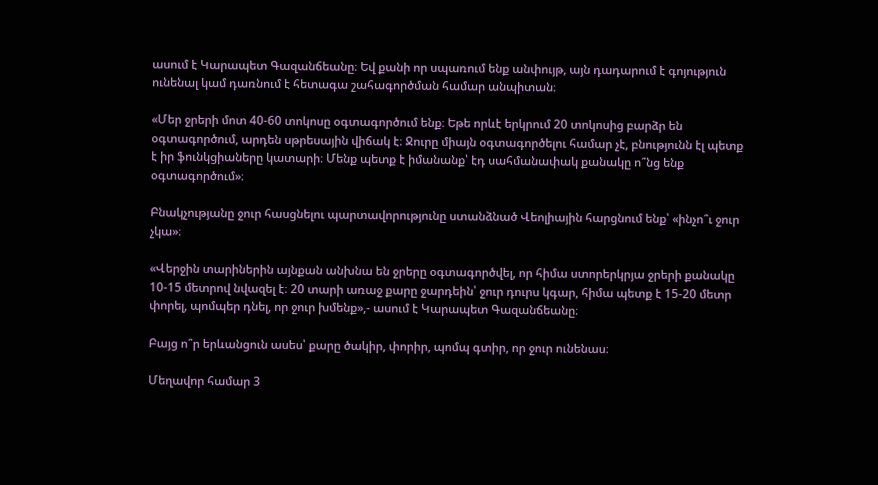ասում է Կարապետ Գազանճեանը։ Եվ քանի որ սպառում ենք անփույթ, այն դադարում է գոյություն ունենալ կամ դառնում է հետագա շահագործման համար անպիտան։

«Մեր ջրերի մոտ 40-60 տոկոսը օգտագործում ենք։ Եթե որևէ երկրում 20 տոկոսից բարձր են օգտագործում, արդեն սթրեսային վիճակ է։ Ջուրը միայն օգտագործելու համար չէ, բնությունն էլ պետք է իր ֆունկցիաները կատարի։ Մենք պետք է իմանանք՝ էդ սահմանափակ քանակը ո՞նց ենք օգտագործում»։

Բնակչությանը ջուր հասցնելու պարտավորությունը ստանձնած Վեոլիային հարցնում ենք՝ «ինչո՞ւ ջուր չկա»։

«Վերջին տարիներին այնքան անխնա են ջրերը օգտագործվել, որ հիմա ստորերկրյա ջրերի քանակը 10-15 մետրով նվազել է։ 20 տարի առաջ քարը ջարդեին՝ ջուր դուրս կգար, հիմա պետք է 15-20 մետր փորել, պոմպեր դնել, որ ջուր խմենք»,- ասում է Կարապետ Գազանճեանը։

Բայց ո՞ր երևանցուն ասես՝ քարը ծակիր, փորիր, պոմպ գտիր, որ ջուր ունենաս։

Մեղավոր համար 3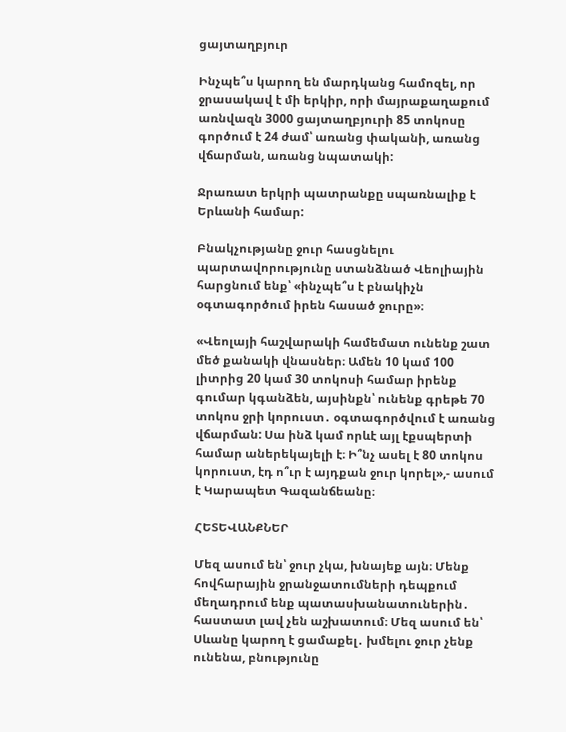ցայտաղբյուր

Ինչպե՞ս կարող են մարդկանց համոզել, որ ջրասակավ է մի երկիր, որի մայրաքաղաքում առնվազն 3000 ցայտաղբյուրի 85 տոկոսը գործում է 24 ժամ՝ առանց փականի, առանց վճարման, առանց նպատակի:

Ջրառատ երկրի պատրանքը սպառնալիք է Երևանի համար:

Բնակչությանը ջուր հասցնելու պարտավորությունը ստանձնած Վեոլիային հարցնում ենք՝ «ինչպե՞ս է բնակիչն օգտագործում իրեն հասած ջուրը»։

«Վեոլայի հաշվարակի համեմատ ունենք շատ մեծ քանակի վնասներ։ Ամեն 10 կամ 100 լիտրից 20 կամ 30 տոկոսի համար իրենք գումար կգանձեն, այսինքն՝ ունենք գրեթե 70 տոկոս ջրի կորուստ․ օգտագործվում է առանց վճարման: Սա ինձ կամ որևէ այլ էքսպերտի համար աներեկայելի է։ Ի՞նչ ասել է 80 տոկոս կորուստ, էդ ո՞ւր է այդքան ջուր կորել»,- ասում է Կարապետ Գազանճեանը։

ՀԵՏԵՎԱՆՔՆԵՐ

Մեզ ասում են՝ ջուր չկա, խնայեք այն։ Մենք հովհարային ջրանջատումների դեպքում մեղադրում ենք պատասխանատուներին․ հաստատ լավ չեն աշխատում։ Մեզ ասում են՝ Սևանը կարող է ցամաքել․ խմելու ջուր չենք ունենա, բնությունը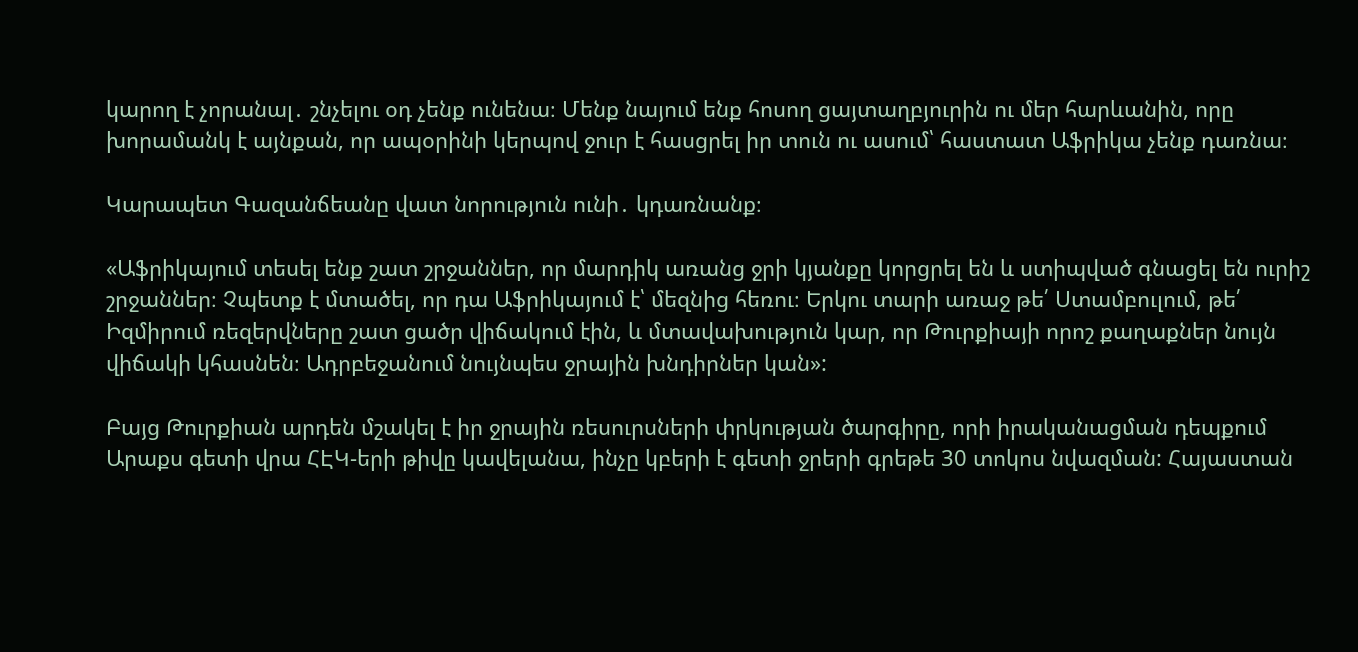կարող է չորանալ․ շնչելու օդ չենք ունենա։ Մենք նայում ենք հոսող ցայտաղբյուրին ու մեր հարևանին, որը խորամանկ է այնքան, որ ապօրինի կերպով ջուր է հասցրել իր տուն ու ասում՝ հաստատ Աֆրիկա չենք դառնա։

Կարապետ Գազանճեանը վատ նորություն ունի․ կդառնանք։

«Աֆրիկայում տեսել ենք շատ շրջաններ, որ մարդիկ առանց ջրի կյանքը կորցրել են և ստիպված գնացել են ուրիշ շրջաններ։ Չպետք է մտածել, որ դա Աֆրիկայում է՝ մեզնից հեռու։ Երկու տարի առաջ թե՛ Ստամբուլում, թե՛ Իզմիրում ռեզերվները շատ ցածր վիճակում էին, և մտավախություն կար, որ Թուրքիայի որոշ քաղաքներ նույն վիճակի կհասնեն։ Ադրբեջանում նույնպես ջրային խնդիրներ կան»:

Բայց Թուրքիան արդեն մշակել է իր ջրային ռեսուրսների փրկության ծարգիրը, որի իրականացման դեպքում Արաքս գետի վրա ՀԷԿ-երի թիվը կավելանա, ինչը կբերի է գետի ջրերի գրեթե 30 տոկոս նվազման: Հայաստան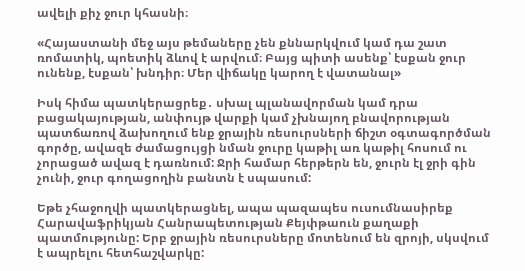ավելի քիչ ջուր կհասնի։

«Հայաստանի մեջ այս թեմաները չեն քննարկվում կամ դա շատ ռոմատիկ, պոետիկ ձևով է արվում։ Բայց պիտի ասենք՝ էսքան ջուր ունենք, էսքան՝ խնդիր։ Մեր վիճակը կարող է վատանալ»

Իսկ հիմա պատկերացրեք․ սխալ պլանավորման կամ դրա բացակայության, անփույթ վարքի կամ չխնայող բնավորության պատճառով ձախողում ենք ջրային ռեսուրսների ճիշտ օգտագործման գործը, ավազե ժամացույցի նման ջուրը կաթիլ առ կաթիլ հոսում ու չորացած ավազ է դառնում: Ջրի համար հերթերն են, ջուրն էլ ջրի գին չունի, ջուր գողացողին բանտն է սպասում:

Եթե չհաջողվի պատկերացնել, ապա պազապես ուսումնասիրեք Հարավաֆրիկյան Հանրապետության Քեյփթաուն քաղաքի պատմությունը: Երբ ջրային ռեսուրսները մոտենում են զրոյի, սկսվում է ապրելու հետհաշվարկը: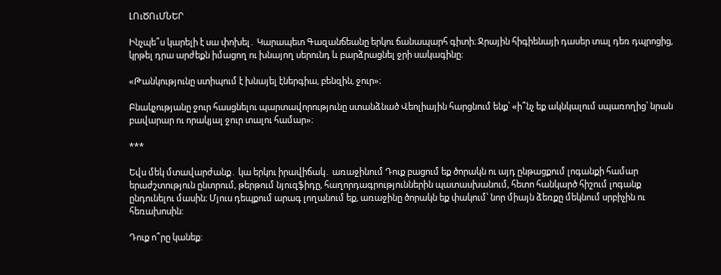ԼՈւԾՈւՄՆԵՐ

Ինչպե՞ս կարելի է սա փոխել․ Կարապետ Գազանճեանը երկու ճանապարհ գիտի։ Ջրային հիգիենայի դասեր տալ դեռ դպրոցից, կրթել դրա արժեքն իմացող ու խնայող սերունդ և բարձրացնել ջրի սակագինը։

«Թանկությունը ստիպում է խնայել էներգիա, բենզին, ջուր»։

Բնակչությանը ջուր հասցնելու պարտավորությունը ստանձնած Վեոլիային հարցնում ենք՝ «ի՞նչ եք ակնկալում սպառողից՝ նրան բավարար ու որակյալ ջուր տալու համար»։

***

Եվս մեկ մտավարժանք․ կա երկու իրավիճակ․ առաջինում Դուք բացում եք ծորակն ու այդ ընթացքում լոգանքի համար երաժշտություն ընտրում, թերթում նյուզֆիդը, հաղորդագրություններին պատասխանում, հետո հանկարծ հիշում լոգանք ընդունելու մասին։ Մյուս դեպքում արագ լողանում եք, առաջինը ծորակն եք փակում՝ նոր միայն ձեռքը մեկնում սրբիչին ու հեռախոսին:

Դուք ո՞րը կանեք: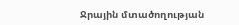Ջրային մտածողության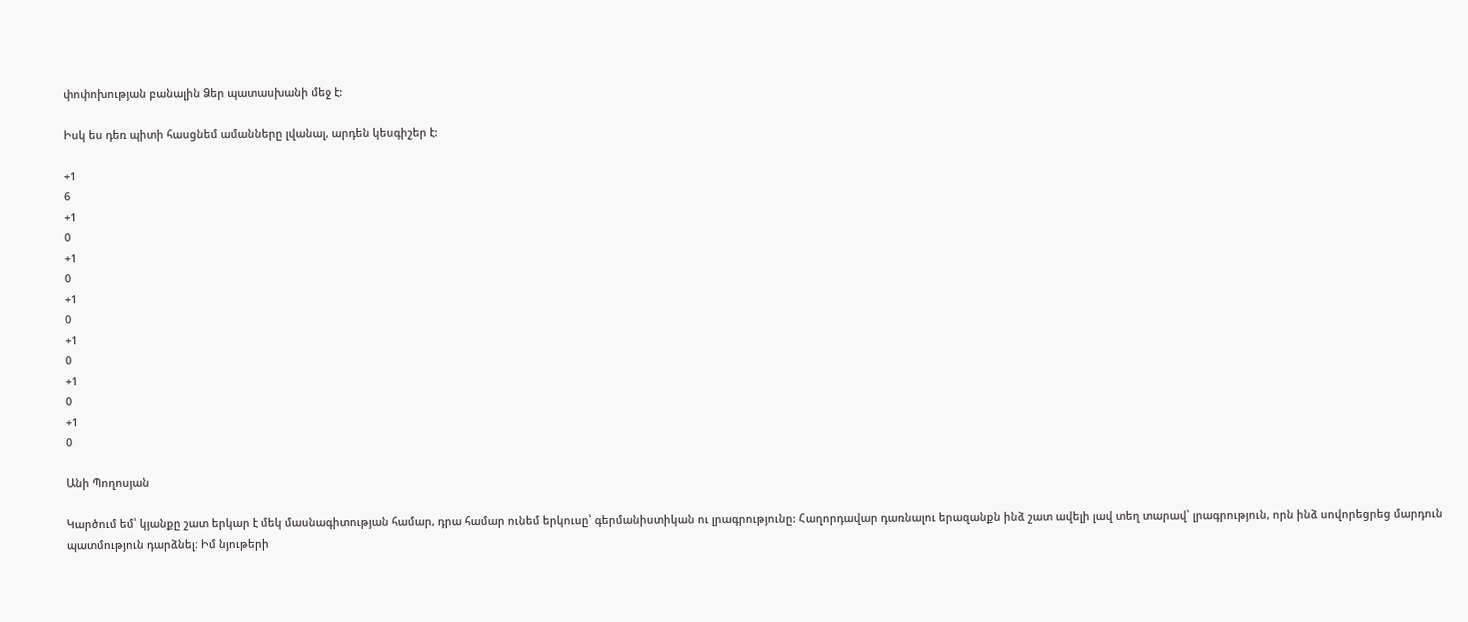փոփոխության բանալին Ձեր պատասխանի մեջ է:

Իսկ ես դեռ պիտի հասցնեմ ամանները լվանալ, արդեն կեսգիշեր է:

+1
6
+1
0
+1
0
+1
0
+1
0
+1
0
+1
0

Անի Պողոսյան

Կարծում եմ՝ կյանքը շատ երկար է մեկ մասնագիտության համար, դրա համար ունեմ երկուսը՝ գերմանիստիկան ու լրագրությունը: Հաղորդավար դառնալու երազանքն ինձ շատ ավելի լավ տեղ տարավ՝ լրագրություն, որն ինձ սովորեցրեց մարդուն պատմություն դարձնել։ Իմ նյութերի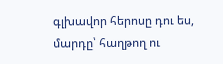գլխավոր հերոսը դու ես, մարդը՝ հաղթող ու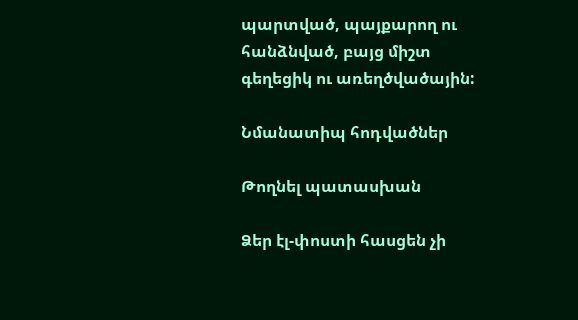պարտված, պայքարող ու հանձնված, բայց միշտ գեղեցիկ ու առեղծվածային:

Նմանատիպ հոդվածներ

Թողնել պատասխան

Ձեր էլ-փոստի հասցեն չի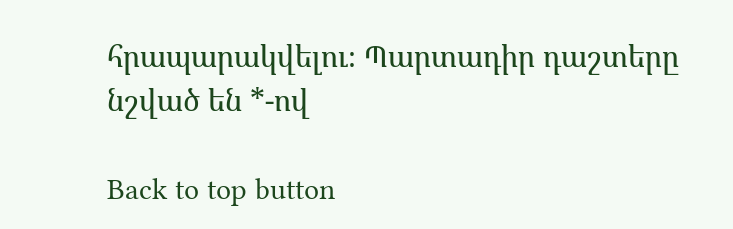հրապարակվելու։ Պարտադիր դաշտերը նշված են *-ով

Back to top button